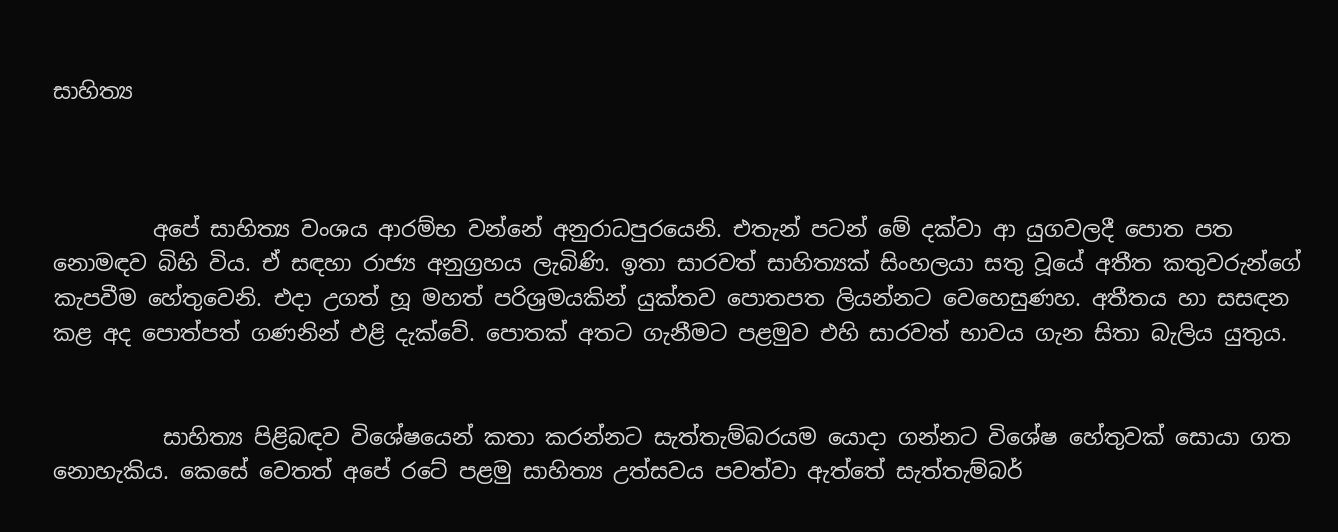සාහිත්‍ය



         අපේ සාහිත්‍ය වංශය ආරම්භ වන්නේ අනුරාධපුරයෙනි. එතැන් පටන් මේ දක්වා ආ යුගවලදී පොත පත නොමඳව බිහි විය. ඒ සඳහා රාජ්‍ය අනුග්‍රහය ලැබිණි. ඉතා සාරවත් සාහිත්‍යක් සිංහලයා සතු වූයේ අතීත කතුවරුන්ගේ කැපවීම හේතුවෙනි. එදා උගත් හූ මහත් පරිශ්‍රමයකින් යුක්තව පොතපත ලියන්නට වෙහෙසුණහ. අතීතය හා සසඳන කළ අද පොත්පත් ගණනින් එළි දැක්වේ. පොතක් අතට ගැනීමට පළමුව එහි සාරවත් භාවය ගැන සිතා බැලිය යුතුය.


          සාහිත්‍ය පිළිබඳව විශේෂයෙන් කතා කරන්නට සැත්තැම්බරයම යොදා ගන්නට විශේෂ හේතුවක් සොයා ගත නොහැකිය. කෙසේ වෙතත් අපේ රටේ පළමු සාහිත්‍ය උත්සවය පවත්වා ඇත්තේ සැත්තැම්බර්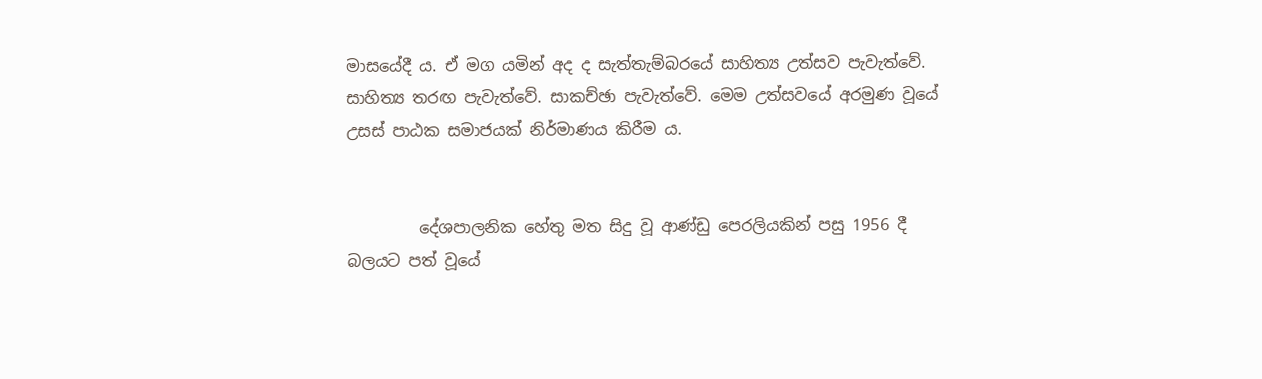මාසයේදී ය. ඒ මග යමින් අද ද සැත්තැම්බරයේ සාහිත්‍ය උත්සව පැවැත්වේ. සාහිත්‍ය තරඟ පැවැත්වේ. සාකච්ඡා පැවැත්වේ. මෙම උත්සවයේ අරමුණ වූයේ උසස් පාඨක සමාජයක් නිර්මාණය කිරීම ය.


         දේශපාලනික හේතු මත සිදු වූ ආණ්ඩු පෙරලියකින් පසු 1956 දී බලයට පත් වූයේ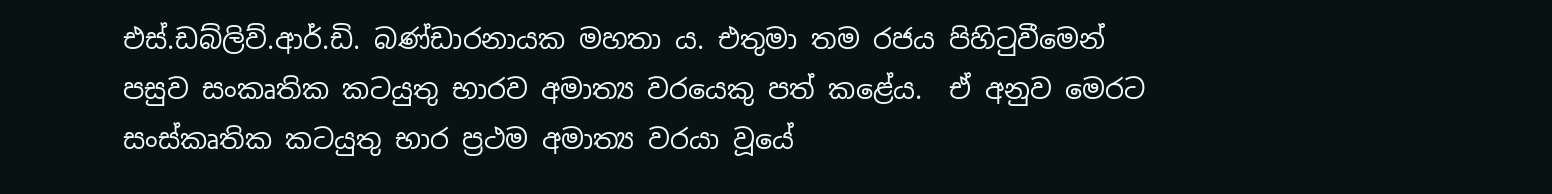එස්.ඩබ්ලිව්.ආර්.ඩි. බණ්ඩාරනායක මහතා ය. එතුමා තම රජය පිහිටුවීමෙන් පසුව සංකෘතික කටයුතු භාරව අමාත්‍ය වරයෙකු පත් කළේය.  ඒ අනුව මෙරට සංස්කෘතික කටයුතු භාර ප්‍රථම අමාත්‍ය වරයා වූයේ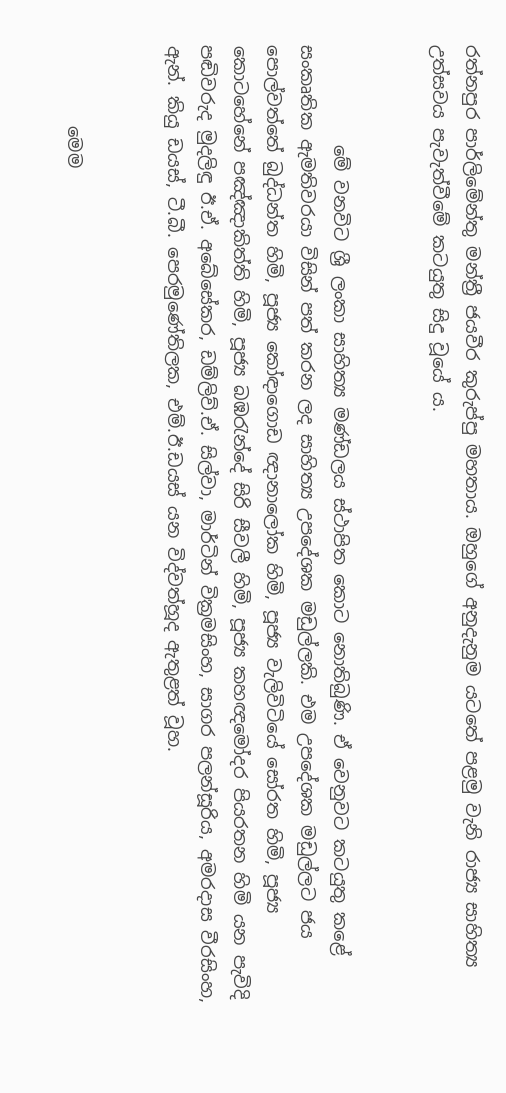රත්නපුර පාර්ලිමේන්තු මන්ත්‍රී ජයවීර කුරුප්පු මහතාය. ඔහුගේ අනුදැනුම යටතේ පළමු වැනි රාජ්‍ය සාහිත්‍ය උත්සවය පැවැත්වීමේ කටයුතු සිදු වූයේ ය.


           මේ වනවිට ශ්‍රී ලංකා සාහිත්‍ය මණ්ඩලය ස්ථාපිත කොට නොතිබුණි. ඒ වෙනුවට කටයුතු කළේ සංකෘතික ඇමතිවරයා විසින් පත් කරන ලද සාහිත්‍ය උපදේශක මඩුල්ලකි. එම උපදේශක මඩුල්ලට ජය පොල්වත්තේ බුද්ධන්ත හිමි, පූජ්‍ය කෝඳාගොඩ ඥානාලෝක හිමි, පූජ්‍ය වැලිවිටියේ සෝරත හිමි, පූජ්‍ය කොටහේනේ පඤ්ඤාකිත්ති හිමි, පූජ්‍ය බඹරැන්දේ සිරි සීවලී හිමි, පූජ්‍ය කහඥමෝදර පියරතන හිමි යන පැවිදි පඬිවරුද මුදලිඳු ඊ.ඒ. අබේසේකර, ඩම්ලිව්.ඒ. සිල්වා, මාර්ටින් වික්‍රමසිංහ, සාගර පලන්සූරිය, අමරදාස වීරසිංහ, ඇන්. කියු ඩයස්, ටී.බී. පෙරමුණේතිලක, එම්.ඊ.ඩයස් යන විද්වත්හූද ඇතුළත් වූහ.


         මෙම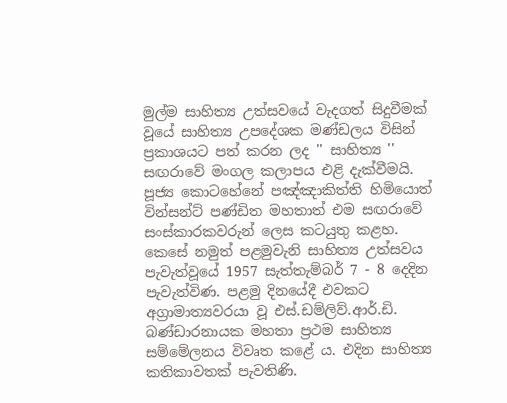මුල්ම සාහිත්‍ය උත්සවයේ වැදගත් සිදුවීමක් වූයේ සාහිත්‍ය උපදේශක මණ්ඩලය විසින් ප්‍රකාශයට පත් කරන ලද '' සාහිත්‍ය '' සඟරාවේ මංගල කලාපය එළි දැක්වීමයි. පූජ්‍ය කොටහේනේ පඤ්ඤාකිත්ති හිමි‍යොත් වින්සන්ට් පණ්ඩිත මහතාත් එම සඟරාවේ සංස්කාරකවරුන් ලෙස කටයුතු කළහ. කෙසේ නමුත් පළමුවැනි සාහිත්‍ය උත්සවය පැවැත්වූයේ 1957 සැත්තැම්බර් 7 - 8 දෙදින පැවැත්විණ. පළමු දිනයේදී එවකට අග්‍රාමාත්‍යවරයා වූ එස්.ඩම්ලිව්.ආර්.ඩි. බණ්ඩාරනායක මහතා ප්‍රථම සාහිත්‍ය සම්මේලනය විවෘත කළේ ය. එදින සාහිත්‍ය කතිකාවතක් පැවතිණි.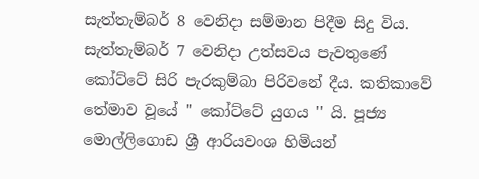සැත්තැම්බර් 8 වෙනිදා සම්මාන පිදීම සිදු විය. සැත්තැම්බර් 7 වෙනිදා උත්සවය පැවතුණේ කෝට්ටේ සිරි පැරකුම්බා පිරිවනේ දීය. කතිකාවේ තේමාව වූයේ '' කෝට්ටේ යුගය '' යි. පූජ්‍ය මොල්ලිගොඩ ශ්‍රී ආරියවංශ හිමියන්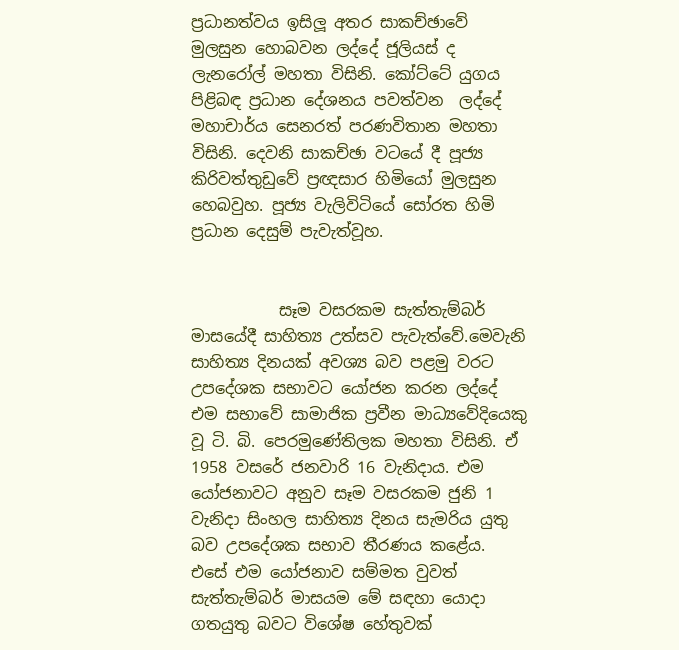ප්‍රධානත්වය ඉසිලූ අතර සාකච්ඡාවේ මුලසුන හොබවන ලද්දේ ජූලියස් ද ලැනරෝල් මහතා විසිනි. කෝට්ටේ යුගය පිළිබඳ ප්‍රධාන දේශනය පවත්වන  ලද්දේ මහාචාර්ය සෙනරත් පරණවිතාන මහතා විසිනි. දෙවනි සාකච්ඡා වටයේ දී පූජ්‍ය කිරිවත්තුඩුවේ ප්‍රඥසාර හිමියෝ මුලසුන හෙබවුහ. පූජ්‍ය වැලිවිටියේ සෝරත හිමි ප්‍රධාන දෙසුම් පැවැත්වූහ.


           සෑම වසරකම සැත්තැම්බර් මාසයේදී සාහිත්‍ය උත්සව පැවැත්වේ.මෙවැනි සාහිත්‍ය දිනයක් අවශ්‍ය බව පළමු වරට උපදේශක සභාවට යෝජන කරන ලද්දේ එම සභාවේ සාමාජික ප්‍රවීන මාධ්‍යවේදියෙකු වූ ටි. බි. පෙරමුණේතිලක මහතා විසිනි. ඒ 1958 වසරේ ජනවාරි 16 වැනිදාය. එම යෝජනාවට අනුව සෑම වසරකම ජුනි 1 වැනිදා සිංහල සාහිත්‍ය දිනය සැමරිය යුතු බව උපදේශක සභාව තීරණය කළේය. එසේ එම යෝජනාව සම්මත වුවත් සැත්තැම්බර් මාසයම මේ සඳහා යොදා ගතයුතු බවට විශේෂ හේතුවක්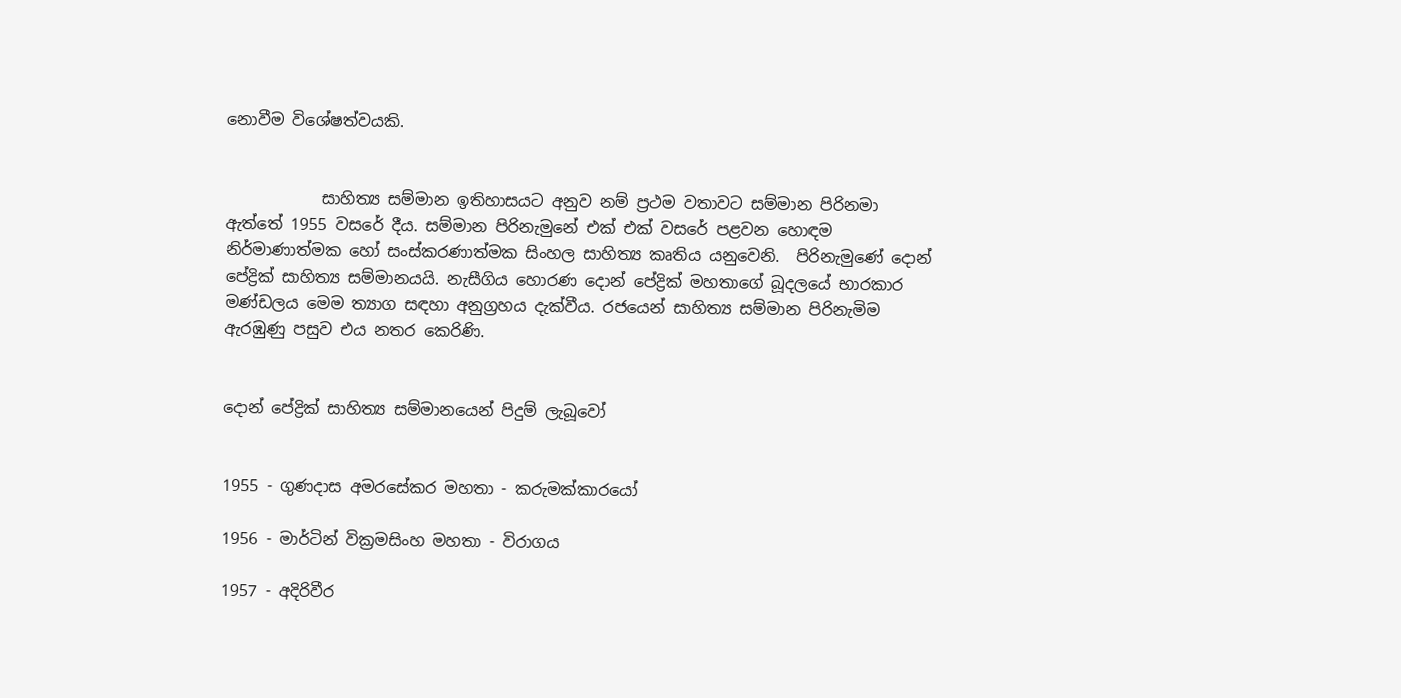නොවීම විශේෂත්වයකි.


            සාහිත්‍ය සම්මාන ඉතිහාසයට අනුව නම් ප්‍රථම වතාවට සම්මාන පිරිනමා ඇත්තේ 1955 වසරේ දීය. සම්මාන පිරිනැමුනේ එක් එක් වසරේ පළවන හොඳම නිර්මාණාත්මක හෝ සංස්කරණාත්මක සිංහල සාහිත්‍ය කෘතිය යනුවෙනි.  පිරිනැමුණේ දොන් පේද්‍රික් සාහිත්‍ය සම්මානයයි. නැසීගිය හොරණ දොන් පේද්‍රික් මහතාගේ බූදලයේ භාරකාර මණ්ඩලය මෙම ත්‍යාග සඳහා අනුග්‍රහය දැක්වීය. රජයෙන් සාහිත්‍ය සම්මාන පිරිනැමිම ඇරඹුණු පසුව එය නතර කෙරිණි.


දොන් පේද්‍රික් සාහිත්‍ය සම්මානයෙන් පිදුම් ලැබූවෝ


1955 - ගුණදාස අමරසේකර මහතා - කරුමක්කාරයෝ

1956 - මාර්ටින් වික්‍රමසිංහ මහතා - විරාගය

1957 - අදිරිවීර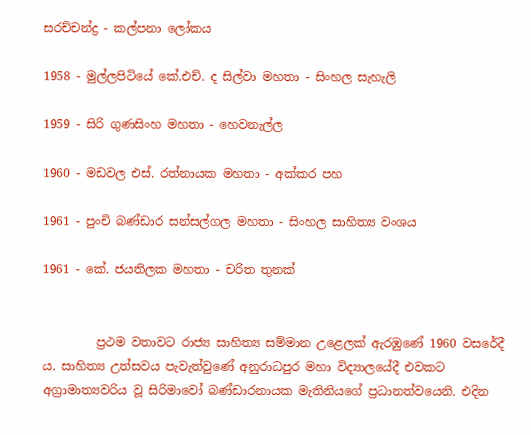සරච්චන්ද්‍ර - කල්පනා ලෝකය

1958 - මුල්ලපිටියේ කේ.එච්. ද සිල්වා මහතා - සිංහල සැහැලි

1959 - සිරි ගුණසිංහ මහතා - හෙවනැල්ල

1960 - මඩවල එස්. රත්නායක මහතා - අක්කර පහ

1961 - පුංචි බණ්ඩාර සන්සල්ගල මහතා - සිංහල සාහිත්‍ය වංශය

1961 - කේ. ජයතිලක මහතා - චරිත තුනක්


         ප්‍රථම වතාවට රාජ්‍ය සාහිත්‍ය සම්මාන උළෙලක් ඇරඹුණේ 1960 වසරේදී ය. සාහිත්‍ය උත්සවය පැවැත්වුණේ අනුරාධපුර මහා විද්‍යාලයේදී එවකට අග්‍රාමාත්‍යවරිය වූ සිරිමාවෝ බණ්ඩාරනායක මැතිනියගේ ප්‍රධානත්වයෙනි. එදින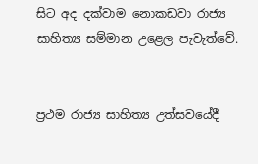සිට අද දක්වාම නොකඩවා රාජ්‍ය සාහිත්‍ය සම්මාන උළෙල පැවැත්වේ.


ප්‍රථම රාජ්‍ය සාහිත්‍ය උත්සවයේදී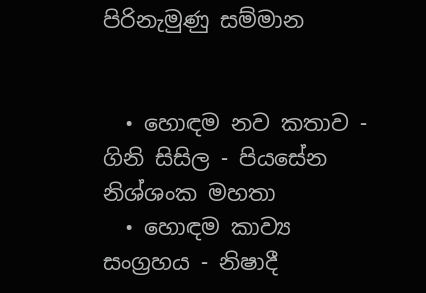පිරිනැමුණු සම්මාන


  • හොඳම නව කතාව - ගිනි සිසිල - පියසේන නිශ්ශංක මහතා
  • හොඳම කාව්‍ය සංග්‍රහය - නිෂාදී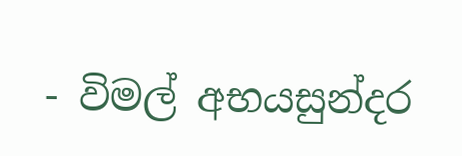- විමල් අභයසුන්දර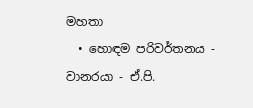මහතා
  • හොඳම පරිවර්තනය - වානරයා - ඒ.පි.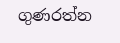ගුණරත්න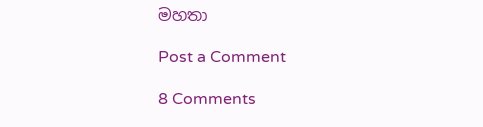මහතා

Post a Comment

8 Comments